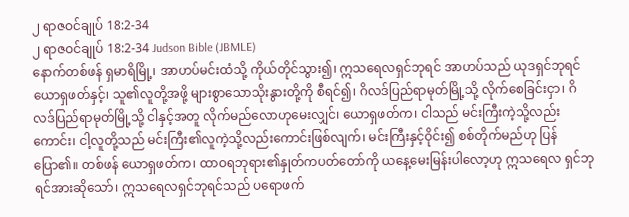၂ ရာဇဝင်ချုပ် 18:2-34
၂ ရာဇဝင်ချုပ် 18:2-34 Judson Bible (JBMLE)
နောက်တစ်ဖန် ရှမာရိမြို့၊ အာဟပ်မင်းထံသို့ ကိုယ်တိုင်သွား၍၊ ဣသရေလရှင်ဘုရင် အာဟပ်သည် ယုဒရှင်ဘုရင် ယောရှဖတ်နှင့်၊ သူ၏လူတို့အဖို့ များစွာသောသိုးနွားတို့ကို စီရင်၍၊ ဂိလဒ်ပြည်ရာမုတ်မြို့သို့ လိုက်စေခြင်းငှာ၊ ဂိလဒ်ပြည်ရာမုတ်မြို့သို့ ငါနှင့်အတူ လိုက်မည်လောဟုမေးလျှင်၊ ယောရှဖတ်က၊ ငါသည် မင်းကြီးကဲ့သို့လည်းကောင်း၊ ငါ့လူတို့သည် မင်းကြီး၏လူကဲ့သို့လည်းကောင်းဖြစ်လျက်၊ မင်းကြီးနှင့်ဝိုင်း၍ စစ်တိုက်မည်ဟု ပြန်ပြော၏။ တစ်ဖန် ယောရှဖတ်က၊ ထာဝရဘုရား၏နှုတ်ကပတ်တော်ကို ယနေ့မေးမြန်းပါလော့ဟု ဣသရေလ ရှင်ဘုရင်အားဆိုသော်၊ ဣသရေလရှင်ဘုရင်သည် ပရောဖက်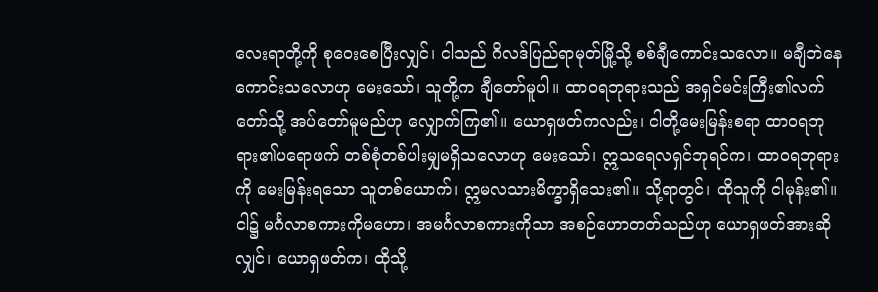လေးရာတို့ကို စုဝေးစေပြီးလျှင်၊ ငါသည် ဂိလဒ်ပြည်ရာမုတ်မြို့သို့ စစ်ချီကောင်းသလော။ မချီဘဲနေကောင်းသလောဟု မေးသော်၊ သူတို့က ချီတော်မူပါ။ ထာဝရဘုရားသည် အရှင်မင်းကြီး၏လက်တော်သို့ အပ်တော်မူမည်ဟု လျှောက်ကြ၏။ ယောရှဖတ်ကလည်း၊ ငါတို့မေးမြန်းစရာ ထာဝရဘုရား၏ပရောဖက် တစ်စုံတစ်ပါးမျှမရှိသလောဟု မေးသော်၊ ဣသရေလရှင်ဘုရင်က၊ ထာဝရဘုရားကို မေးမြန်းရသော သူတစ်ယောက်၊ ဣမလသားမိက္ခာရှိသေး၏။ သို့ရာတွင်၊ ထိုသူကို ငါမုန်း၏။ ငါ၌ မင်္ဂလာစကားကိုမဟော၊ အမင်္ဂလာစကားကိုသာ အစဉ်ဟောတတ်သည်ဟု ယောရှဖတ်အားဆိုလျှင်၊ ယောရှဖတ်က၊ ထိုသို့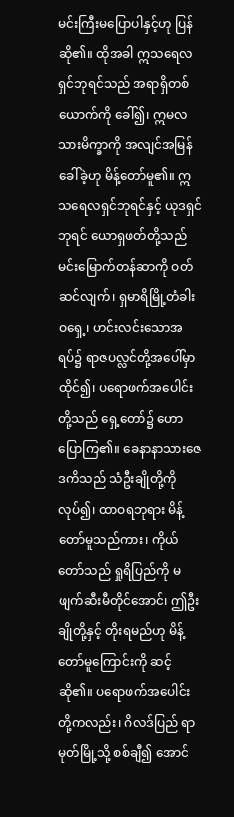မင်းကြီးမပြောပါနှင့်ဟု ပြန်ဆို၏။ ထိုအခါ ဣသရေလရှင်ဘုရင်သည် အရာရှိတစ်ယောက်ကို ခေါ်၍၊ ဣမလသားမိက္ခာကို အလျင်အမြန်ခေါ်ခဲ့ဟု မိန့်တော်မူ၏။ ဣသရေလရှင်ဘုရင်နှင့် ယုဒရှင်ဘုရင် ယောရှဖတ်တို့သည် မင်းမြောက်တန်ဆာကို ဝတ်ဆင်လျက်၊ ရှမာရိမြို့တံခါးဝရှေ့၊ ဟင်းလင်းသောအရပ်၌ ရာဇပလ္လင်တို့အပေါ်မှာ ထိုင်၍၊ ပရောဖက်အပေါင်းတို့သည် ရှေ့တော်၌ ဟောပြောကြ၏။ ခေနာနာသားဇေဒကိသည် သံဦးချိုတို့ကိုလုပ်၍၊ ထာဝရဘုရား မိန့်တော်မူသည်ကား၊ ကိုယ်တော်သည် ရှုရိပြည်ကို မဖျက်ဆီးမီတိုင်အောင်၊ ဤဦးချိုတို့နှင့် တိုးရမည်ဟု မိန့်တော်မူကြောင်းကို ဆင့်ဆို၏။ ပရောဖက်အပေါင်းတို့ကလည်း၊ ဂိလဒ်ပြည် ရာမုတ်မြို့သို့ စစ်ချီ၍ အောင်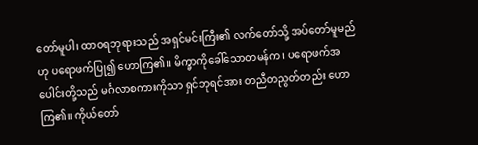တော်မူပါ၊ ထာဝရဘုရားသည် အရှင်မင်းကြီး၏ လက်တော်သို့ အပ်တော်မူမည်ဟု ပရောဖက်ပြု၍ ဟောကြ၏။ မိက္ခာကိုခေါ်သောတမန်က၊ ပရောဖက်အပေါင်းတို့သည် မင်္ဂလာစကားကိုသာ ရှင်ဘုရင်အား တညီတညွတ်တည်း ဟောကြ၏။ ကိုယ်တော်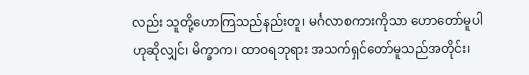လည်း သူတို့ဟောကြသည်နည်းတူ၊ မင်္ဂလာစကားကိုသာ ဟောတော်မူပါဟုဆိုလျှင်၊ မိက္ခာက၊ ထာဝရဘုရား အသက်ရှင်တော်မူသည်အတိုင်း၊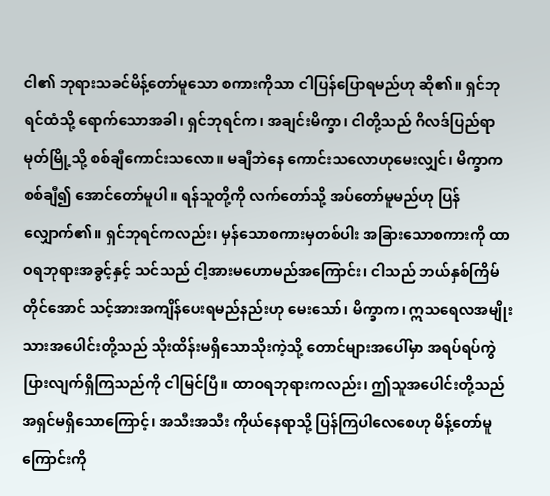ငါ၏ ဘုရားသခင်မိန့်တော်မူသော စကားကိုသာ ငါပြန်ပြောရမည်ဟု ဆို၏။ ရှင်ဘုရင်ထံသို့ ရောက်သောအခါ၊ ရှင်ဘုရင်က၊ အချင်းမိက္ခာ၊ ငါတို့သည် ဂိလဒ်ပြည်ရာမုတ်မြို့သို့ စစ်ချီကောင်းသလော။ မချီဘဲနေ ကောင်းသလောဟုမေးလျှင်၊ မိက္ခာက စစ်ချီ၍ အောင်တော်မူပါ။ ရန်သူတို့ကို လက်တော်သို့ အပ်တော်မူမည်ဟု ပြန်လျှောက်၏။ ရှင်ဘုရင်ကလည်း၊ မှန်သောစကားမှတစ်ပါး အခြားသောစကားကို ထာဝရဘုရားအခွင့်နှင့် သင်သည် ငါ့အားမဟောမည်အကြောင်း၊ ငါသည် ဘယ်နှစ်ကြိမ်တိုင်အောင် သင့်အားအကျိန်ပေးရမည်နည်းဟု မေးသော်၊ မိက္ခာက၊ ဣသရေလအမျိုးသားအပေါင်းတို့သည် သိုးထိန်းမရှိသောသိုးကဲ့သို့ တောင်များအပေါ်မှာ အရပ်ရပ်ကွဲပြားလျက်ရှိကြသည်ကို ငါမြင်ပြီ။ ထာဝရဘုရားကလည်း၊ ဤသူအပေါင်းတို့သည် အရှင်မရှိသောကြောင့်၊ အသီးအသီး ကိုယ်နေရာသို့ ပြန်ကြပါလေစေဟု မိန့်တော်မူကြောင်းကို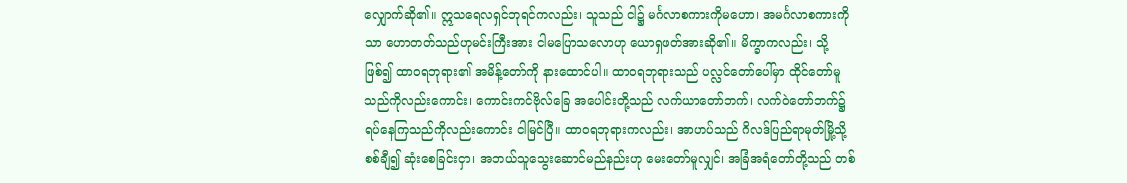လျှောက်ဆို၏။ ဣသရေလရှင်ဘုရင်ကလည်း၊ သူသည် ငါ၌ မင်္ဂလာစကားကိုမဟော၊ အမင်္ဂလာစကားကိုသာ ဟောတတ်သည်ဟုမင်းကြီးအား ငါမပြောသလောဟု ယောရှဖတ်အားဆို၏။ မိက္ခာကလည်း၊ သို့ဖြစ်၍ ထာဝရဘုရား၏ အမိန့်တော်ကို နားထောင်ပါ။ ထာဝရဘုရားသည် ပလ္လင်တော်ပေါ်မှာ ထိုင်တော်မူသည်ကိုလည်းကောင်း၊ ကောင်းကင်ဗိုလ်ခြေ အပေါင်းတို့သည် လက်ယာတော်ဘက်၊ လက်ဝဲတော်ဘက်၌ ရပ်နေကြသည်ကိုလည်းကောင်း ငါမြင်ပြီ။ ထာဝရဘုရားကလည်း၊ အာဟပ်သည် ဂိလဒ်ပြည်ရာမုတ်မြို့သို့ စစ်ချီ၍ ဆုံးစေခြင်းငှာ၊ အဘယ်သူသွေးဆောင်မည်နည်းဟု မေးတော်မူလျှင်၊ အခြံအရံတော်တို့သည် တစ်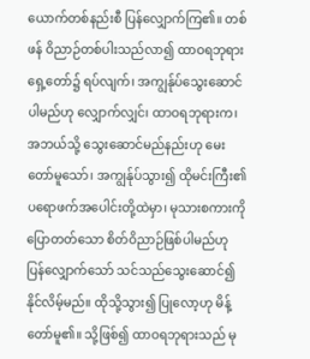ယောက်တစ်နည်းစီ ပြန်လျှောက်ကြ၏။ တစ်ဖန် ဝိညာဉ်တစ်ပါးသည်လာ၍ ထာဝရဘုရားရှေ့တော်၌ ရပ်လျက်၊ အကျွန်ုပ်သွေးဆောင်ပါမည်ဟု လျှောက်လျှင်၊ ထာဝရဘုရားက၊ အဘယ်သို့ သွေးဆောင်မည်နည်းဟု မေးတော်မူသော်၊ အကျွန်ုပ်သွား၍ ထိုမင်းကြီး၏ ပရောဖက်အပေါင်းတို့ထဲမှာ၊ မုသားစကားကို ပြောတတ်သော စိတ်ဝိညာဉ်ဖြစ်ပါမည်ဟု ပြန်လျှောက်သော် သင်သည်သွေးဆောင်၍ နိုင်လိမ့်မည်။ ထိုသို့သွား၍ ပြုလော့ဟု မိန့်တော်မူ၏။ သို့ဖြစ်၍ ထာဝရဘုရားသည် မု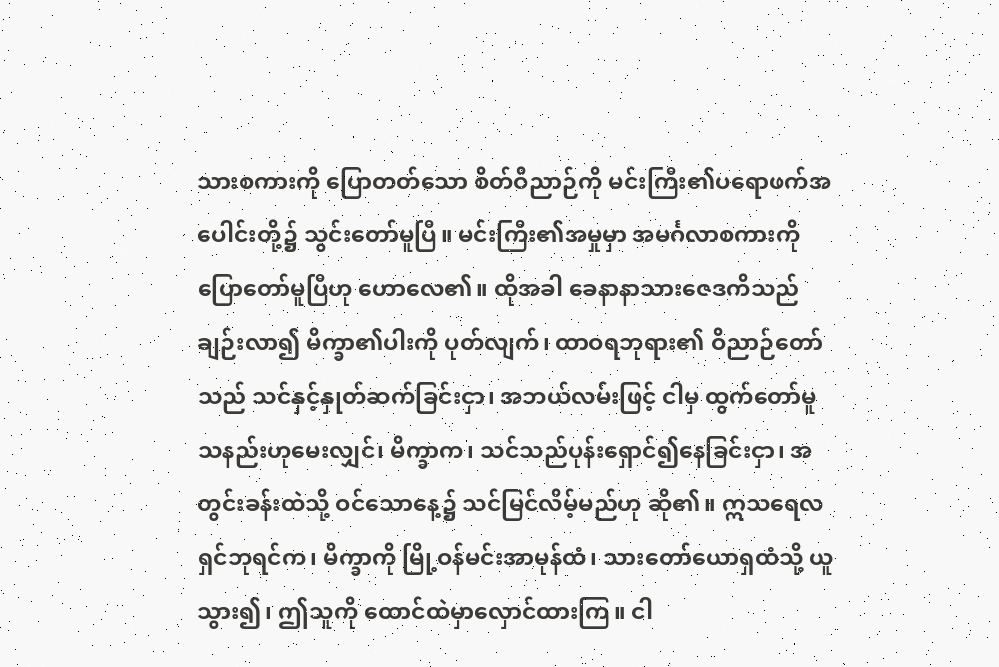သားစကားကို ပြောတတ်သော စိတ်ဝိညာဉ်ကို မင်းကြီး၏ပရောဖက်အပေါင်းတို့၌ သွင်းတော်မူပြီ။ မင်းကြီး၏အမှုမှာ အမင်္ဂလာစကားကို ပြောတော်မူပြီဟု ဟောလေ၏။ ထိုအခါ ခေနာနာသားဇေဒကိသည် ချဉ်းလာ၍ မိက္ခာ၏ပါးကို ပုတ်လျက်၊ ထာဝရဘုရား၏ ဝိညာဉ်တော်သည် သင်နှင့်နှုတ်ဆက်ခြင်းငှာ၊ အဘယ်လမ်းဖြင့် ငါမှ ထွက်တော်မူသနည်းဟုမေးလျှင်၊ မိက္ခာက၊ သင်သည်ပုန်းရှောင်၍နေခြင်းငှာ၊ အတွင်းခန်းထဲသို့ ဝင်သောနေ့၌ သင်မြင်လိမ့်မည်ဟု ဆို၏။ ဣသရေလရှင်ဘုရင်က၊ မိက္ခာကို မြို့ဝန်မင်းအာမုန်ထံ၊ သားတော်ယောရှထံသို့ ယူသွား၍၊ ဤသူကို ထောင်ထဲမှာလှောင်ထားကြ။ ငါ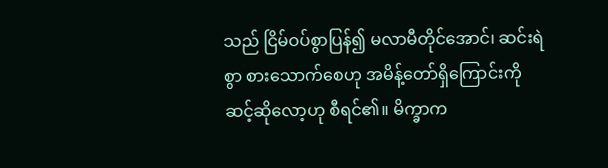သည် ငြိမ်ဝပ်စွာပြန်၍ မလာမီတိုင်အောင်၊ ဆင်းရဲစွာ စားသောက်စေဟု အမိန့်တော်ရှိကြောင်းကို ဆင့်ဆိုလော့ဟု စီရင်၏။ မိက္ခာက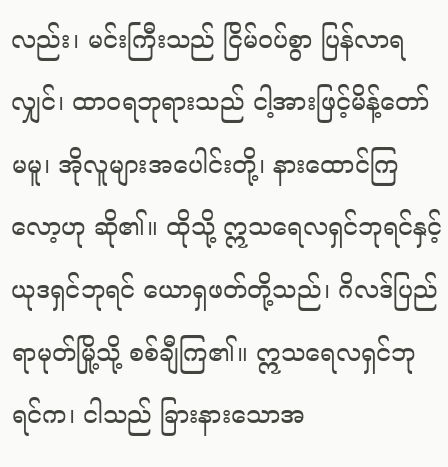လည်း၊ မင်းကြီးသည် ငြိမ်၀ပ်စွာ ပြန်လာရလျှင်၊ ထာဝရဘုရားသည် ငါ့အားဖြင့်မိန့်တော်မမူ၊ အိုလူများအပေါင်းတို့၊ နားထောင်ကြလော့ဟု ဆို၏။ ထိုသို့ ဣသရေလရှင်ဘုရင်နှင့် ယုဒရှင်ဘုရင် ယောရှဖတ်တို့သည်၊ ဂိလဒ်ပြည်ရာမုတ်မြို့သို့ စစ်ချီကြ၏။ ဣသရေလရှင်ဘုရင်က၊ ငါသည် ခြားနားသောအ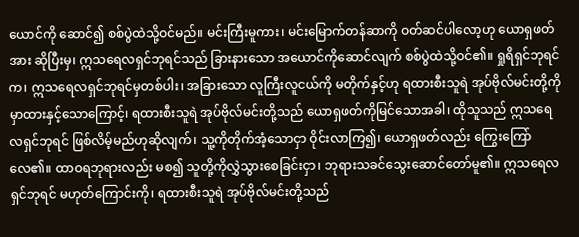ယောင်ကို ဆောင်၍ စစ်ပွဲထဲသို့ဝင်မည်။ မင်းကြီးမူကား၊ မင်းမြောက်တန်ဆာကို ဝတ်ဆင်ပါလော့ဟု ယောရှဖတ်အား ဆိုပြီးမှ၊ ဣသရေလရှင်ဘုရင်သည် ခြားနားသော အယောင်ကိုဆောင်လျက် စစ်ပွဲထဲသို့ဝင်၏။ ရှုရိရှင်ဘုရင်က၊ ဣသရေလရှင်ဘုရင်မှတစ်ပါး၊ အခြားသော လူကြီးလူငယ်ကို မတိုက်နှင့်ဟု ရထားစီးသူရဲ အုပ်ဗိုလ်မင်းတို့ကို မှာထားနှင့်သောကြောင့်၊ ရထားစီးသူရဲ အုပ်ဗိုလ်မင်းတို့သည် ယောရှဖတ်ကိုမြင်သောအခါ၊ ထိုသူသည် ဣသရေလရှင်ဘုရင် ဖြစ်လိမ့်မည်ဟုဆိုလျက်၊ သူ့ကိုတိုက်အံ့သောငှာ ဝိုင်းလာကြ၍၊ ယောရှဖတ်လည်း ကြွေးကြော်လေ၏။ ထာဝရဘုရားလည်း မစ၍ သူတို့ကိုလွှဲသွားစေခြင်းငှာ၊ ဘုရားသခင်သွေးဆောင်တော်မူ၏။ ဣသရေလရှင်ဘုရင် မဟုတ်ကြောင်းကို၊ ရထားစီးသူရဲ အုပ်ဗိုလ်မင်းတို့သည်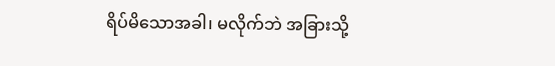ရိပ်မိသောအခါ၊ မလိုက်ဘဲ အခြားသို့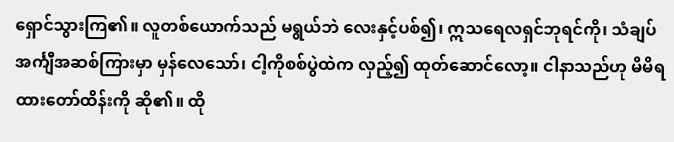ရှောင်သွားကြ၏။ လူတစ်ယောက်သည် မရွယ်ဘဲ လေးနှင့်ပစ်၍၊ ဣသရေလရှင်ဘုရင်ကို၊ သံချပ်အင်္ကျီအဆစ်ကြားမှာ မှန်လေသော်၊ ငါ့ကိုစစ်ပွဲထဲက လှည့်၍ ထုတ်ဆောင်လော့။ ငါနာသည်ဟု မိမိရထားတော်ထိန်းကို ဆို၏။ ထို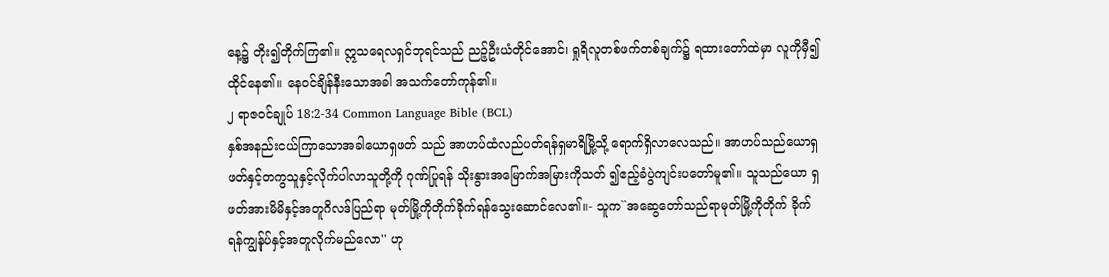နေ့၌ တိုး၍တိုက်ကြ၏။ ဣသရေလရှင်ဘုရင်သည် ညဉ့်ဦးယံတိုင်အောင်၊ ရှုရိလူတစ်ဖက်တစ်ချက်၌ ရထားတော်ထဲမှာ လူကိုမှီ၍ထိုင်နေ၏။ နေဝင်ချိန်နီးသောအခါ အသက်တော်ကုန်၏။
၂ ရာဇဝင်ချုပ် 18:2-34 Common Language Bible (BCL)
နှစ်အနည်းငယ်ကြာသောအခါယောရှဖတ် သည် အာဟပ်ထံလည်ပတ်ရန်ရှမာရိမြို့သို့ ရောက်ရှိလာလေသည်။ အာဟပ်သည်ယောရှ ဖတ်နှင့်တကွသူနှင့်လိုက်ပါလာသူတို့ကို ဂုဏ်ပြုရန် သိုးနွားအမြောက်အမြားကိုသတ် ၍ဧည့်ခံပွဲကျင်းပတော်မူ၏။ သူသည်ယော ရှဖတ်အားမိမိနှင့်အတူဂိလဒ်ပြည်ရာ မုတ်မြို့ကိုတိုက်ခိုက်ရန်သွေးဆောင်လေ၏။- သူက``အဆွေတော်သည်ရာမုတ်မြို့ကိုတိုက် ခိုက်ရန်ကျွန်ုပ်နှင့်အတူလိုက်မည်လော'' ဟု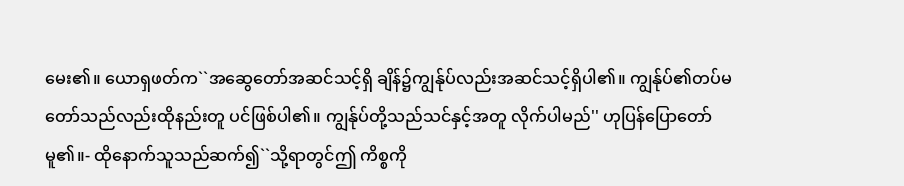မေး၏။ ယောရှဖတ်က``အဆွေတော်အဆင်သင့်ရှိ ချိန်၌ကျွန်ုပ်လည်းအဆင်သင့်ရှိပါ၏။ ကျွန်ုပ်၏တပ်မတော်သည်လည်းထိုနည်းတူ ပင်ဖြစ်ပါ၏။ ကျွန်ုပ်တို့သည်သင်နှင့်အတူ လိုက်ပါမည်'' ဟုပြန်ပြောတော်မူ၏။- ထိုနောက်သူသည်ဆက်၍``သို့ရာတွင်ဤ ကိစ္စကို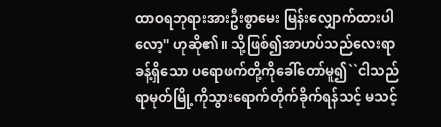ထာဝရဘုရားအားဦးစွာမေး မြန်းလျှောက်ထားပါလော့'' ဟုဆို၏။ သို့ဖြစ်၍အာဟပ်သည်လေးရာခန့်ရှိသော ပရောဖက်တို့ကိုခေါ်တော်မူ၍``ငါသည် ရာမုတ်မြို့ကိုသွားရောက်တိုက်ခိုက်ရန်သင့် မသင့်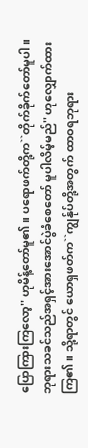ပြောကြားကြလော့'' ဟုမိန့်တော်မူ၏။ ပရောဖက်တို့က``တိုက်ခိုက်တော်မူပါ။ ဘုရားသခင်သည်အရှင့်အားအောင်ပွဲခံစေတော် မူပါလိမ့်မည်'' ဟုလျှောက်ထားကြ၏။ သို့ရာတွင် ယောရှဖတ်က``ကျွန်ုပ်တို့အတွက် ထာဝရဘုရား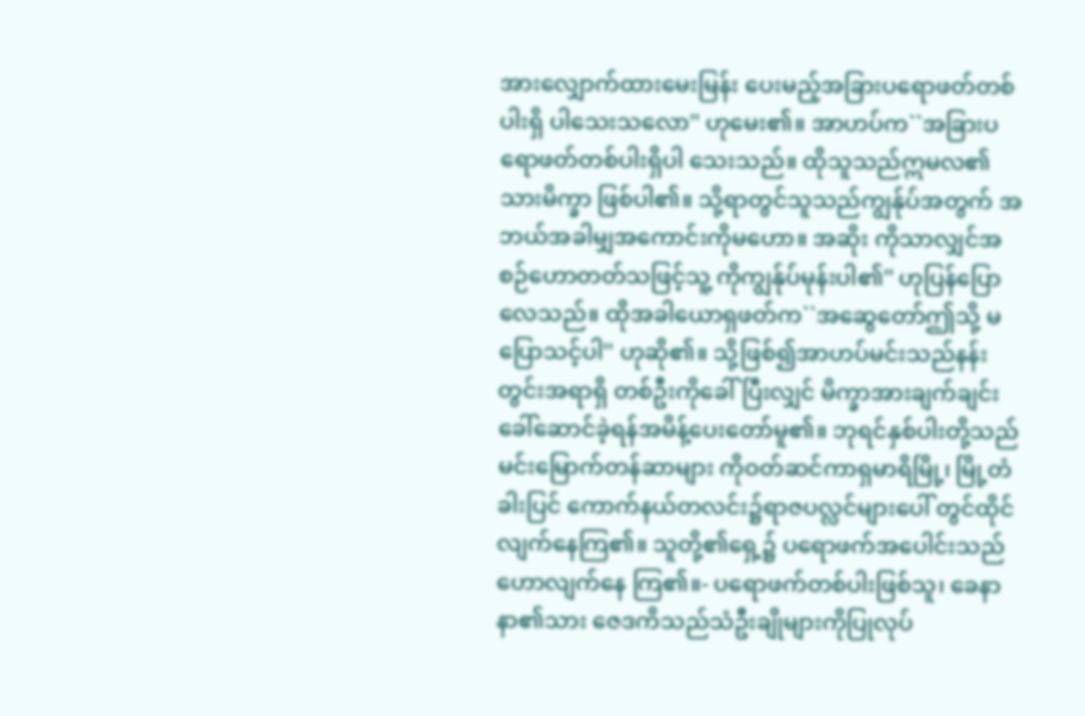အားလျှောက်ထားမေးမြန်း ပေးမည့်အခြားပရောဖတ်တစ်ပါးရှိ ပါသေးသလော'' ဟုမေး၏။ အာဟပ်က``အခြားပရောဖတ်တစ်ပါးရှိပါ သေးသည်။ ထိုသူသည်ဣမလ၏သားမိက္ခာ ဖြစ်ပါ၏။ သို့ရာတွင်သူသည်ကျွန်ုပ်အတွက် အဘယ်အခါမျှအကောင်းကိုမဟော။ အဆိုး ကိုသာလျှင်အစဉ်ဟောတတ်သဖြင့်သူ့ ကိုကျွန်ုပ်မုန်းပါ၏'' ဟုပြန်ပြောလေသည်။ ထိုအခါယောရှဖတ်က``အဆွေတော်ဤသို့ မပြောသင့်ပါ'' ဟုဆို၏။ သို့ဖြစ်၍အာဟပ်မင်းသည်နန်းတွင်းအရာရှိ တစ်ဦးကိုခေါ်ပြီးလျှင် မိက္ခာအားချက်ချင်း ခေါ်ဆောင်ခဲ့ရန်အမိန့်ပေးတော်မူ၏။ ဘုရင်နှစ်ပါးတို့သည်မင်းမြောက်တန်ဆာများ ကိုဝတ်ဆင်ကာရှမာရိမြို့၊ မြို့တံခါးပြင် ကောက်နယ်တလင်း၌ရာဇပလ္လင်များပေါ် တွင်ထိုင်လျက်နေကြ၏။ သူတို့၏ရှေ့၌ ပရောဖက်အပေါင်းသည်ဟောလျက်နေ ကြ၏။- ပရောဖက်တစ်ပါးဖြစ်သူ၊ ခေနာနာ၏သား ဇေဒကိသည်သံဦးချိုများကိုပြုလုပ်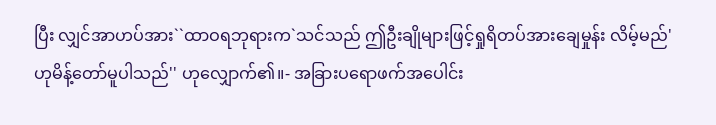ပြီး လျှင်အာဟပ်အား``ထာဝရဘုရားက`သင်သည် ဤဦးချိုများဖြင့်ရှုရိတပ်အားချေမှုန်း လိမ့်မည်' ဟုမိန့်တော်မူပါသည်'' ဟုလျှောက်၏။- အခြားပရောဖက်အပေါင်း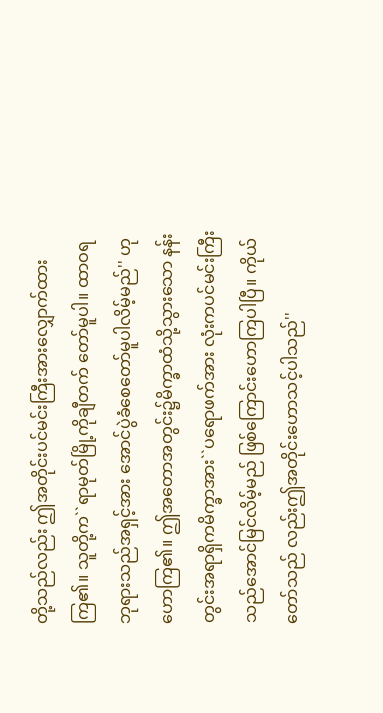တို့သည်လည်း ဤအတိုင်းပင်မင်းကြီးအားလျှောက်ထား ကြ၏။ သူတို့က``ရာမုတ်မြို့ကိုချီတက် တော်မူပါ။ ထာဝရဘုရားသည်အရှင့်အား အောင်ပွဲခံစေတော်မူပါလိမ့်မည်'' ဟု ဟောကြ၏။ ဤအတောအတွင်း၌မိက္ခာထံသို့သွားသော နန်းတွင်းအရာရှိကမိက္ခာအား``ပရောဖက်အား လုံးကပင်မင်းကြီးသည်အောင်မြင်လိမ့်မည် ဖြစ်ကြောင်းဟောကြပါပြီ။ ကိုယ်တော်သည် လည်းဤအတိုင်းဟောသင့်ပါသည်''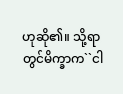ဟုဆို၏။ သို့ရာတွင်မိက္ခာက``ငါ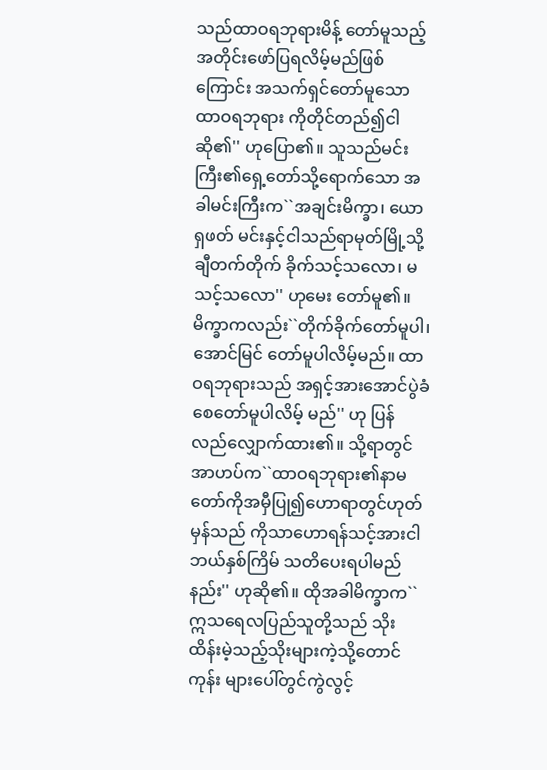သည်ထာဝရဘုရားမိန့် တော်မူသည့်အတိုင်းဖော်ပြရလိမ့်မည်ဖြစ် ကြောင်း အသက်ရှင်တော်မူသောထာဝရဘုရား ကိုတိုင်တည်၍ငါဆို၏'' ဟုပြော၏။ သူသည်မင်းကြီး၏ရှေ့တော်သို့ရောက်သော အခါမင်းကြီးက``အချင်းမိက္ခာ၊ ယောရှဖတ် မင်းနှင့်ငါသည်ရာမုတ်မြို့သို့ချီတက်တိုက် ခိုက်သင့်သလော၊ မသင့်သလော'' ဟုမေး တော်မူ၏။ မိက္ခာကလည်း``တိုက်ခိုက်တော်မူပါ၊ အောင်မြင် တော်မူပါလိမ့်မည်။ ထာဝရဘုရားသည် အရှင့်အားအောင်ပွဲခံစေတော်မူပါလိမ့် မည်'' ဟု ပြန်လည်လျှောက်ထား၏။ သို့ရာတွင်အာဟပ်က``ထာဝရဘုရား၏နာမ တော်ကိုအမှီပြု၍ဟောရာတွင်ဟုတ်မှန်သည် ကိုသာဟောရန်သင့်အားငါဘယ်နှစ်ကြိမ် သတိပေးရပါမည်နည်း'' ဟုဆို၏။ ထိုအခါမိက္ခာက``ဣသရေလပြည်သူတို့သည် သိုးထိန်းမဲ့သည့်သိုးများကဲ့သို့တောင်ကုန်း များပေါ်တွင်ကွဲလွင့်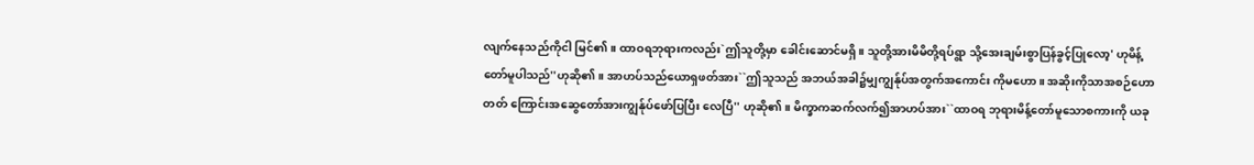လျက်နေသည်ကိုငါ မြင်၏။ ထာဝရဘုရားကလည်း`ဤသူတို့မှာ ခေါင်းဆောင်မရှိ။ သူတို့အားမိမိတို့ရပ်ရွာ သို့အေးချမ်းစွာပြန်ခွင့်ပြုလော့' ဟုမိန့် တော်မူပါသည်''ဟုဆို၏။ အာဟပ်သည်ယောရှဖတ်အား``ဤသူသည် အဘယ်အခါ၌မျှကျွန်ုပ်အတွက်အကောင်း ကိုမဟော။ အဆိုးကိုသာအစဉ်ဟောတတ် ကြောင်းအဆွေတော်အားကျွန်ုပ်ဖော်ပြပြီး လေပြီ'' ဟုဆို၏။ မိက္ခာကဆက်လက်၍အာဟပ်အား``ထာဝရ ဘုရားမိန့်တော်မူသောစကားကို ယခု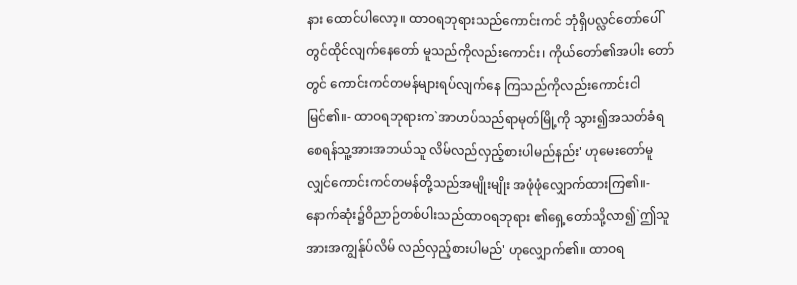နား ထောင်ပါလော့။ ထာဝရဘုရားသည်ကောင်းကင် ဘုံရှိပလ္လင်တော်ပေါ်တွင်ထိုင်လျက်နေတော် မူသည်ကိုလည်းကောင်း၊ ကိုယ်တော်၏အပါး တော်တွင် ကောင်းကင်တမန်များရပ်လျက်နေ ကြသည်ကိုလည်းကောင်းငါမြင်၏။- ထာဝရဘုရားက`အာဟပ်သည်ရာမုတ်မြို့ကို သွား၍အသတ်ခံရစေရန်သူ့အားအဘယ်သူ လိမ်လည်လှည့်စားပါမည်နည်း' ဟုမေးတော်မူ လျှင်ကောင်းကင်တမန်တို့သည်အမျိုးမျိုး အဖုံဖုံလျှောက်ထားကြ၏။- နောက်ဆုံး၌ဝိညာဉ်တစ်ပါးသည်ထာဝရဘုရား ၏ရှေ့တော်သို့လာ၍`ဤသူအားအကျွန်ုပ်လိမ် လည်လှည့်စားပါမည်' ဟုလျှောက်၏။ ထာဝရ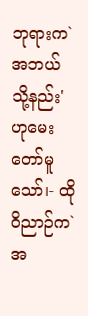ဘုရားက`အဘယ်သို့နည်း' ဟုမေးတော်မူသော်၊- ထိုဝိညာဉ်က`အ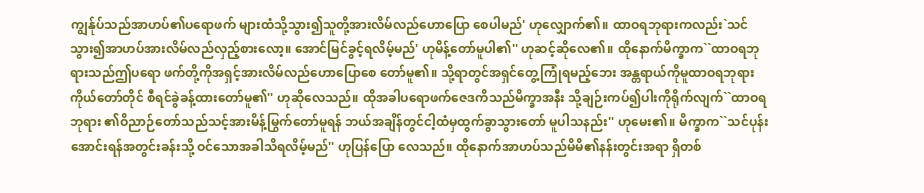ကျွန်ုပ်သည်အာဟပ်၏ပရောဖက် များထံသို့သွား၍သူတို့အားလိမ်လည်ဟောပြော စေပါမည်' ဟုလျှောက်၏။ ထာဝရဘုရားကလည်း`သင် သွား၍အာဟပ်အားလိမ်လည်လှည့်စားလော့။ အောင်မြင်ခွင့်ရလိမ့်မည်' ဟုမိန့်တော်မူပါ၏'' ဟုဆင့်ဆိုလေ၏။ ထိုနောက်မိက္ခာက``ထာဝရဘုရားသည်ဤပရော ဖက်တို့ကိုအရှင့်အားလိမ်လည်ဟောပြောစေ တော်မူ၏။ သို့ရာတွင်အရှင်တွေ့ကြုံရမည့်ဘေး အန္တရာယ်ကိုမူထာဝရဘုရားကိုယ်တော်တိုင် စီရင်ခွဲခန့်ထားတော်မူ၏'' ဟုဆိုလေသည်။ ထိုအခါပရောဖက်ဇေဒကိသည်မိက္ခာအနီး သို့ချဉ်းကပ်၍ပါးကိုရိုက်လျက်``ထာဝရဘုရား ၏ဝိညာဉ်တော်သည်သင့်အားမိန့်မြွက်တော်မူရန် ဘယ်အချိန်တွင်ငါ့ထံမှထွက်ခွာသွားတော် မူပါသနည်း'' ဟုမေး၏။ မိက္ခာက``သင်ပုန်းအောင်းရန်အတွင်းခန်းသို့ ဝင်သောအခါသိရလိမ့်မည်'' ဟုပြန်ပြော လေသည်။ ထိုနောက်အာဟပ်သည်မိမိ၏နန်းတွင်းအရာ ရှိတစ်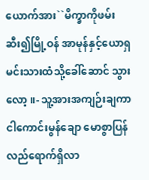ယောက်အား``မိက္ခာကိုဖမ်းဆီး၍မြို့ဝန် အာမုန်နှင့်ယောရှမင်းသားထံသို့ခေါ်ဆောင် သွားလော့။- သူ့အားအကျဉ်းချကာငါကောင်းမွန်ချော မောစွာပြန်လည်ရောက်ရှိလာ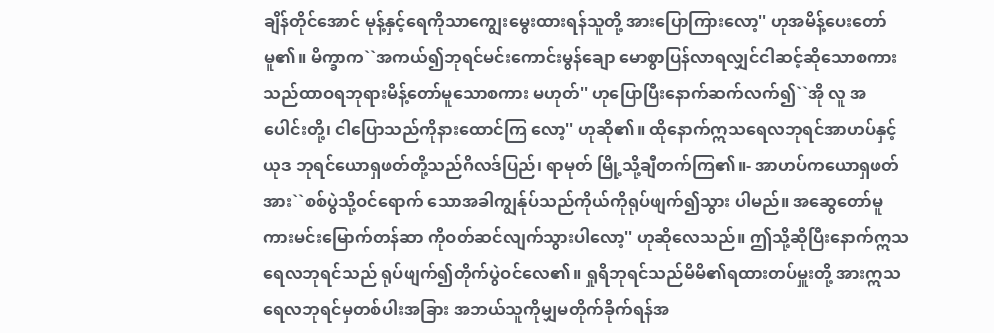ချိန်တိုင်အောင် မုန့်နှင့်ရေကိုသာကျွေးမွေးထားရန်သူတို့ အားပြောကြားလော့'' ဟုအမိန့်ပေးတော် မူ၏။ မိက္ခာက``အကယ်၍ဘုရင်မင်းကောင်းမွန်ချော မောစွာပြန်လာရလျှင်ငါဆင့်ဆိုသောစကား သည်ထာဝရဘုရားမိန့်တော်မူသောစကား မဟုတ်'' ဟုပြောပြီးနောက်ဆက်လက်၍``အို လူ အပေါင်းတို့၊ ငါပြောသည်ကိုနားထောင်ကြ လော့'' ဟုဆို၏။ ထိုနောက်ဣသရေလဘုရင်အာဟပ်နှင့်ယုဒ ဘုရင်ယောရှဖတ်တို့သည်ဂိလဒ်ပြည်၊ ရာမုတ် မြို့သို့ချီတက်ကြ၏။- အာဟပ်ကယောရှဖတ်အား``စစ်ပွဲသို့ဝင်ရောက် သောအခါကျွန်ုပ်သည်ကိုယ်ကိုရုပ်ဖျက်၍သွား ပါမည်။ အဆွေတော်မူကားမင်းမြောက်တန်ဆာ ကိုဝတ်ဆင်လျက်သွားပါလော့'' ဟုဆိုလေသည်။ ဤသို့ဆိုပြီးနောက်ဣသရေလဘုရင်သည် ရုပ်ဖျက်၍တိုက်ပွဲဝင်လေ၏။ ရှုရိဘုရင်သည်မိမိ၏ရထားတပ်မှူးတို့ အားဣသရေလဘုရင်မှတစ်ပါးအခြား အဘယ်သူကိုမျှမတိုက်ခိုက်ရန်အ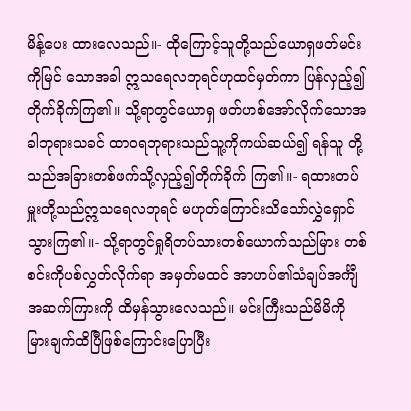မိန့်ပေး ထားလေသည်။- ထိုကြောင့်သူတို့သည်ယောရှဖတ်မင်းကိုမြင် သောအခါ ဣသရေလဘုရင်ဟုထင်မှတ်ကာ ပြန်လှည့်၍တိုက်ခိုက်ကြ၏။ သို့ရာတွင်ယောရှ ဖတ်ဟစ်အော်လိုက်သောအခါဘုရားသခင် ထာဝရဘုရားသည်သူ့ကိုကယ်ဆယ်၍ ရန်သူ တို့သည်အခြားတစ်ဖက်သို့လှည့်၍တိုက်ခိုက် ကြ၏။- ရထားတပ်မှူးတို့သည်ဣသရေလဘုရင် မဟုတ်ကြောင်းသိသော်လွှဲရှောင်သွားကြ၏။- သို့ရာတွင်ရှုရိတပ်သားတစ်ယောက်သည်မြား တစ်စင်းကိုပစ်လွှတ်လိုက်ရာ အမှတ်မထင် အာဟပ်၏သံချပ်အင်္ကျီအဆက်ကြားကို ထိမှန်သွားလေသည်။ မင်းကြီးသည်မိမိကို မြားချက်ထိပြီဖြစ်ကြောင်းပြောပြီး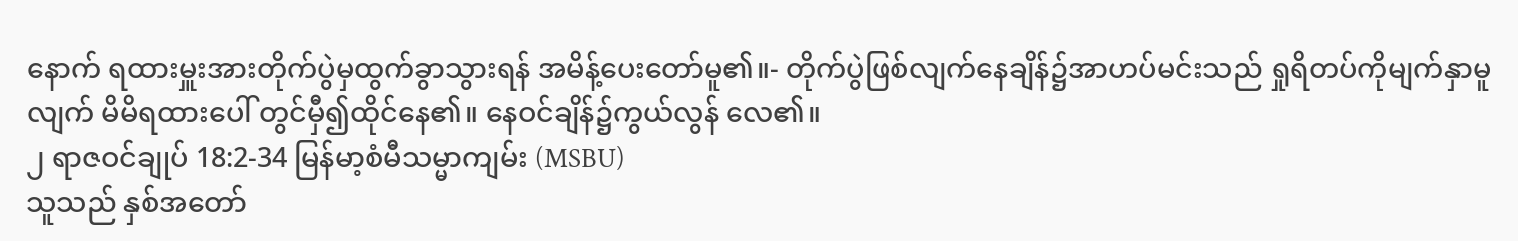နောက် ရထားမှူးအားတိုက်ပွဲမှထွက်ခွာသွားရန် အမိန့်ပေးတော်မူ၏။- တိုက်ပွဲဖြစ်လျက်နေချိန်၌အာဟပ်မင်းသည် ရှုရိတပ်ကိုမျက်နှာမူလျက် မိမိရထားပေါ် တွင်မှီ၍ထိုင်နေ၏။ နေဝင်ချိန်၌ကွယ်လွန် လေ၏။
၂ ရာဇဝင်ချုပ် 18:2-34 မြန်မာ့စံမီသမ္မာကျမ်း (MSBU)
သူသည် နှစ်အတော်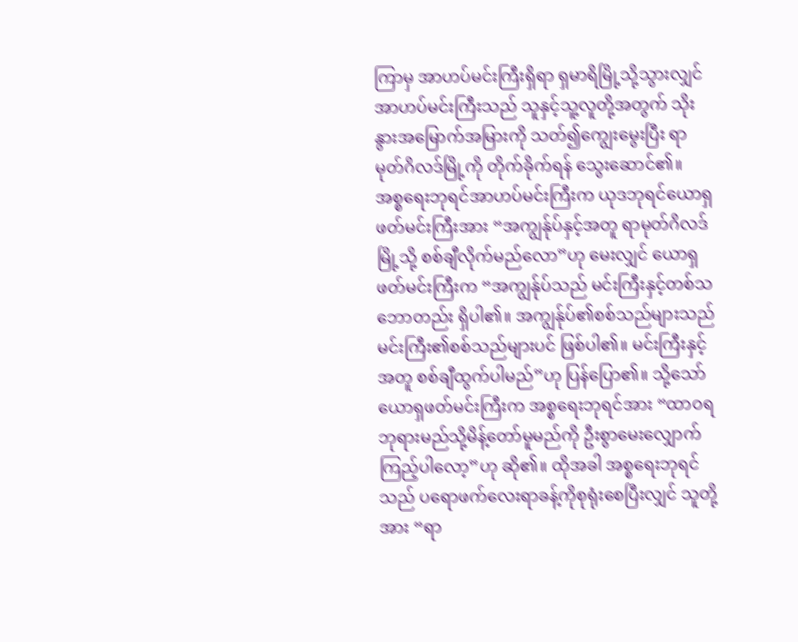ကြာမှ အာဟပ်မင်းကြီးရှိရာ ရှမာရိမြို့သို့သွားလျှင် အာဟပ်မင်းကြီးသည် သူနှင့်သူ့လူတို့အတွက် သိုးနွားအမြောက်အမြားကို သတ်၍ကျွေးမွေးပြီး ရာမုတ်ဂိလဒ်မြို့ကို တိုက်ခိုက်ရန် သွေးဆောင်၏။ အစ္စရေးဘုရင်အာဟပ်မင်းကြီးက ယုဒဘုရင်ယောရှဖတ်မင်းကြီးအား “အကျွန်ုပ်နှင့်အတူ ရာမုတ်ဂိလဒ်မြို့သို့ စစ်ချီလိုက်မည်လော”ဟု မေးလျှင် ယောရှဖတ်မင်းကြီးက “အကျွန်ုပ်သည် မင်းကြီးနှင့်တစ်သဘောတည်း ရှိပါ၏။ အကျွန်ုပ်၏စစ်သည်များသည် မင်းကြီး၏စစ်သည်များပင် ဖြစ်ပါ၏။ မင်းကြီးနှင့်အတူ စစ်ချီထွက်ပါမည်”ဟု ပြန်ပြော၏။ သို့သော် ယောရှဖတ်မင်းကြီးက အစ္စရေးဘုရင်အား “ထာဝရဘုရားမည်သို့မိန့်တော်မူမည်ကို ဦးစွာမေးလျှောက်ကြည့်ပါလော့”ဟု ဆို၏။ ထိုအခါ အစ္စရေးဘုရင်သည် ပရောဖက်လေးရာခန့်ကိုစုရုံးစေပြီးလျှင် သူတို့အား “ရာ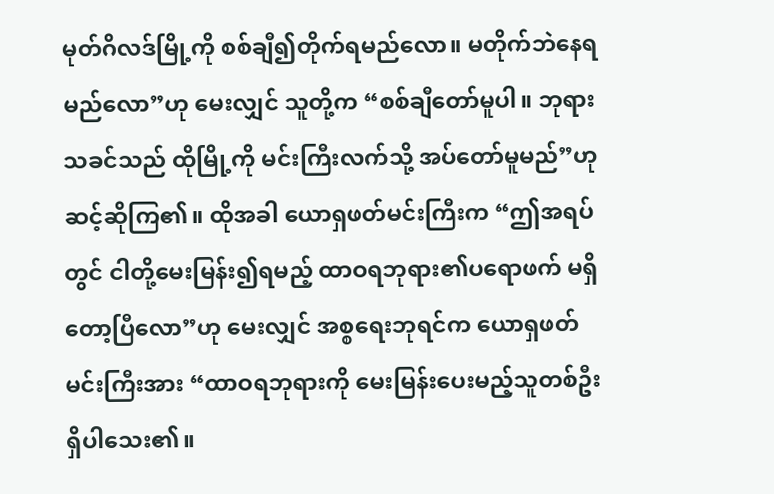မုတ်ဂိလဒ်မြို့ကို စစ်ချီ၍တိုက်ရမည်လော။ မတိုက်ဘဲနေရမည်လော”ဟု မေးလျှင် သူတို့က “စစ်ချီတော်မူပါ။ ဘုရားသခင်သည် ထိုမြို့ကို မင်းကြီးလက်သို့ အပ်တော်မူမည်”ဟု ဆင့်ဆိုကြ၏။ ထိုအခါ ယောရှဖတ်မင်းကြီးက “ဤအရပ်တွင် ငါတို့မေးမြန်း၍ရမည့် ထာဝရဘုရား၏ပရောဖက် မရှိတော့ပြီလော”ဟု မေးလျှင် အစ္စရေးဘုရင်က ယောရှဖတ်မင်းကြီးအား “ထာဝရဘုရားကို မေးမြန်းပေးမည့်သူတစ်ဦး ရှိပါသေး၏။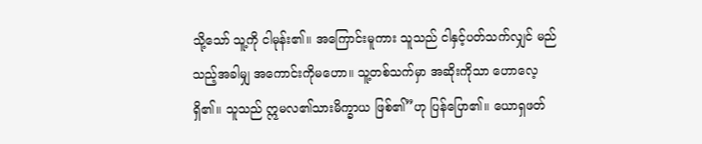သို့သော် သူ့ကို ငါမုန်း၏။ အကြောင်းမူကား သူသည် ငါနှင့်ပတ်သက်လျှင် မည်သည့်အခါမျှ အကောင်းကိုမဟော။ သူ့တစ်သက်မှာ အဆိုးကိုသာ ဟောလေ့ရှိ၏။ သူသည် ဣမလ၏သားမိက္ခာယ ဖြစ်၏”ဟု ပြန်ပြော၏။ ယောရှဖတ်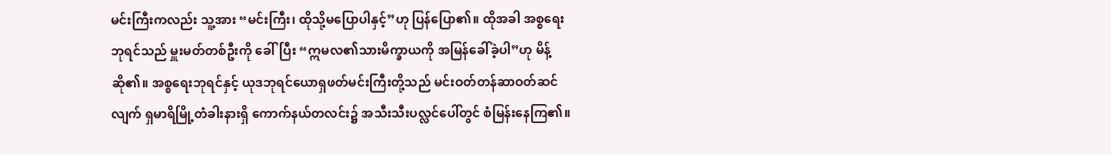မင်းကြီးကလည်း သူ့အား “မင်းကြီး၊ ထိုသို့မပြောပါနှင့်”ဟု ပြန်ပြော၏။ ထိုအခါ အစ္စရေးဘုရင်သည် မှူးမတ်တစ်ဦးကို ခေါ်ပြီး “ဣမလ၏သားမိက္ခာယကို အမြန်ခေါ်ခဲ့ပါ”ဟု မိန့်ဆို၏။ အစ္စရေးဘုရင်နှင့် ယုဒဘုရင်ယောရှဖတ်မင်းကြီးတို့သည် မင်းဝတ်တန်ဆာဝတ်ဆင်လျက် ရှမာရိမြို့တံခါးနားရှိ ကောက်နယ်တလင်း၌ အသီးသီးပလ္လင်ပေါ်တွင် စံမြန်းနေကြ၏။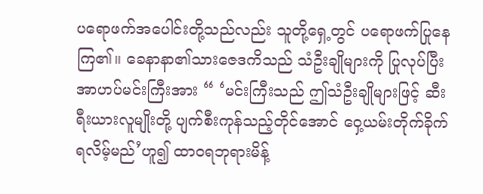ပရောဖက်အပေါင်းတို့သည်လည်း သူတို့ရှေ့တွင် ပရောဖက်ပြုနေကြ၏။ ခေနာနာ၏သားဇေဒကိသည် သံဦးချိုများကို ပြုလုပ်ပြီး အာဟပ်မင်းကြီးအား “ ‘မင်းကြီးသည် ဤသံဦးချိုများဖြင့် ဆီးရီးယားလူမျိုးတို့ ပျက်စီးကုန်သည့်တိုင်အောင် ဝှေ့ယမ်းတိုက်ခိုက်ရလိမ့်မည်’ဟူ၍ ထာဝရဘုရားမိန့်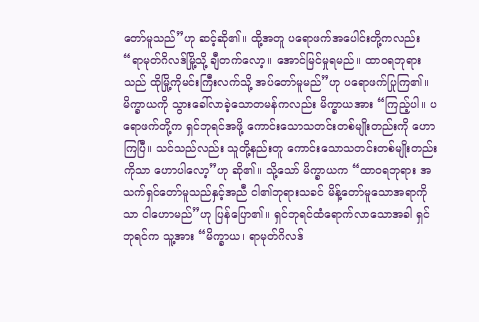တော်မူသည်”ဟု ဆင့်ဆို၏။ ထို့အတူ ပရောဖက်အပေါင်းတို့ကလည်း “ရာမုတ်ဂိလဒ်မြို့သို့ ချီတက်လော့။ အောင်မြင်မှုရမည်။ ထာဝရဘုရားသည် ထိုမြို့ကိုမင်းကြီးလက်သို့ အပ်တော်မူမည်”ဟု ပရောဖက်ပြုကြ၏။ မိက္ခာယကို သွားခေါ်လာခဲ့သောတမန်ကလည်း မိက္ခာယအား “ကြည့်ပါ။ ပရောဖက်တို့က ရှင်ဘုရင်အဖို့ ကောင်းသောသတင်းတစ်မျိုးတည်းကို ဟောကြပြီ။ သင်သည်လည်း သူတို့နည်းတူ ကောင်းသောသတင်းတစ်မျိုးတည်းကိုသာ ဟောပါလော့”ဟု ဆို၏။ သို့သော် မိက္ခာယက “ထာဝရဘုရား အသက်ရှင်တော်မူသည်နှင့်အညီ ငါ၏ဘုရားသခင် မိန့်တော်မူသောအရာကိုသာ ငါဟောမည်”ဟု ပြန်ပြော၏။ ရှင်ဘုရင်ထံရောက်လာသောအခါ ရှင်ဘုရင်က သူ့အား “မိက္ခာယ၊ ရာမုတ်ဂိလဒ်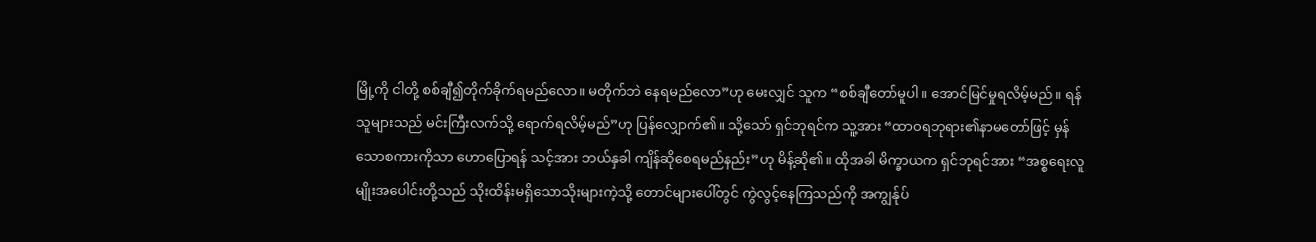မြို့ကို ငါတို့ စစ်ချီ၍တိုက်ခိုက်ရမည်လော။ မတိုက်ဘဲ နေရမည်လော”ဟု မေးလျှင် သူက “စစ်ချီတော်မူပါ။ အောင်မြင်မှုရလိမ့်မည်။ ရန်သူများသည် မင်းကြီးလက်သို့ ရောက်ရလိမ့်မည်”ဟု ပြန်လျှောက်၏။ သို့သော် ရှင်ဘုရင်က သူ့အား “ထာဝရဘုရား၏နာမတော်ဖြင့် မှန်သောစကားကိုသာ ဟောပြောရန် သင့်အား ဘယ်နှခါ ကျိန်ဆိုစေရမည်နည်း”ဟု မိန့်ဆို၏။ ထိုအခါ မိက္ခာယက ရှင်ဘုရင်အား “အစ္စရေးလူမျိုးအပေါင်းတို့သည် သိုးထိန်းမရှိသောသိုးများကဲ့သို့ တောင်များပေါ်တွင် ကွဲလွင့်နေကြသည်ကို အကျွန်ုပ်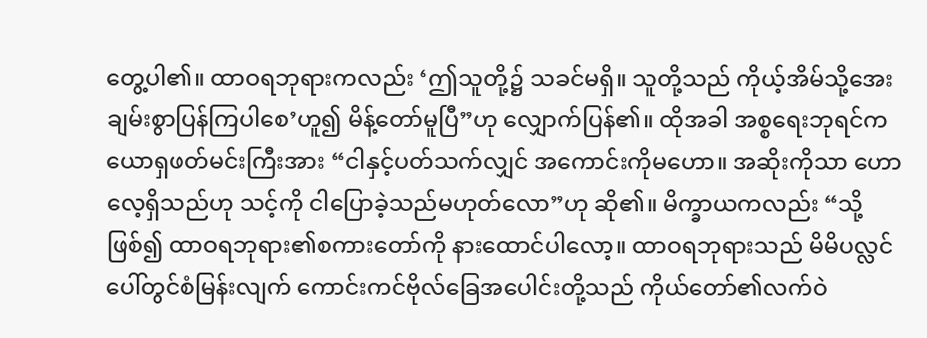တွေ့ပါ၏။ ထာဝရဘုရားကလည်း ‘ဤသူတို့၌ သခင်မရှိ။ သူတို့သည် ကိုယ့်အိမ်သို့အေးချမ်းစွာပြန်ကြပါစေ’ဟူ၍ မိန့်တော်မူပြီ”ဟု လျှောက်ပြန်၏။ ထိုအခါ အစ္စရေးဘုရင်က ယောရှဖတ်မင်းကြီးအား “ငါနှင့်ပတ်သက်လျှင် အကောင်းကိုမဟော။ အဆိုးကိုသာ ဟောလေ့ရှိသည်ဟု သင့်ကို ငါပြောခဲ့သည်မဟုတ်လော”ဟု ဆို၏။ မိက္ခာယကလည်း “သို့ဖြစ်၍ ထာဝရဘုရား၏စကားတော်ကို နားထောင်ပါလော့။ ထာဝရဘုရားသည် မိမိပလ္လင်ပေါ်တွင်စံမြန်းလျက် ကောင်းကင်ဗိုလ်ခြေအပေါင်းတို့သည် ကိုယ်တော်၏လက်ဝဲ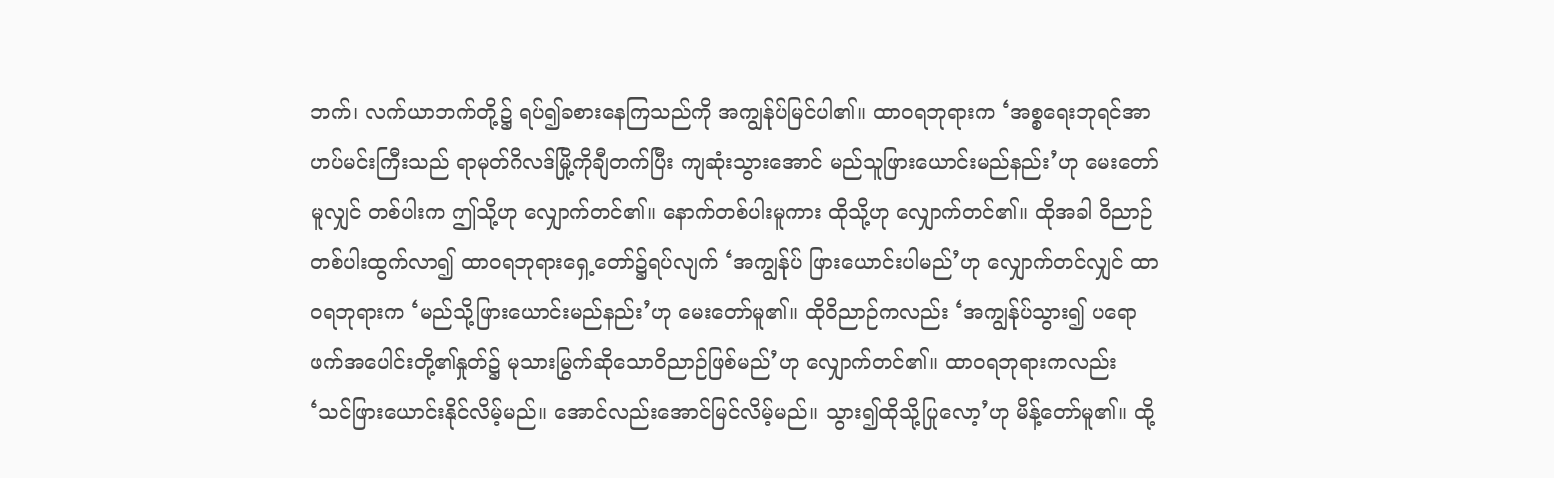ဘက်၊ လက်ယာဘက်တို့၌ ရပ်၍ခစားနေကြသည်ကို အကျွန်ုပ်မြင်ပါ၏။ ထာဝရဘုရားက ‘အစ္စရေးဘုရင်အာဟပ်မင်းကြီးသည် ရာမုတ်ဂိလဒ်မြို့ကိုချီတက်ပြီး ကျဆုံးသွားအောင် မည်သူဖြားယောင်းမည်နည်း’ဟု မေးတော်မူလျှင် တစ်ပါးက ဤသို့ဟု လျှောက်တင်၏။ နောက်တစ်ပါးမူကား ထိုသို့ဟု လျှောက်တင်၏။ ထိုအခါ ဝိညာဉ်တစ်ပါးထွက်လာ၍ ထာဝရဘုရားရှေ့တော်၌ရပ်လျက် ‘အကျွန်ုပ် ဖြားယောင်းပါမည်’ဟု လျှောက်တင်လျှင် ထာဝရဘုရားက ‘မည်သို့ဖြားယောင်းမည်နည်း’ဟု မေးတော်မူ၏။ ထိုဝိညာဉ်ကလည်း ‘အကျွန်ုပ်သွား၍ ပရောဖက်အပေါင်းတို့၏နှုတ်၌ မုသားမြွက်ဆိုသောဝိညာဉ်ဖြစ်မည်’ဟု လျှောက်တင်၏။ ထာဝရဘုရားကလည်း ‘သင်ဖြားယောင်းနိုင်လိမ့်မည်။ အောင်လည်းအောင်မြင်လိမ့်မည်။ သွား၍ထိုသို့ပြုလော့’ဟု မိန့်တော်မူ၏။ ထို့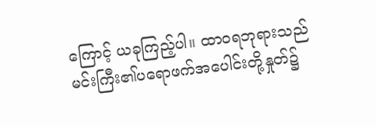ကြောင့် ယခုကြည့်ပါ။ ထာဝရဘုရားသည် မင်းကြီး၏ပရောဖက်အပေါင်းတို့နှုတ်၌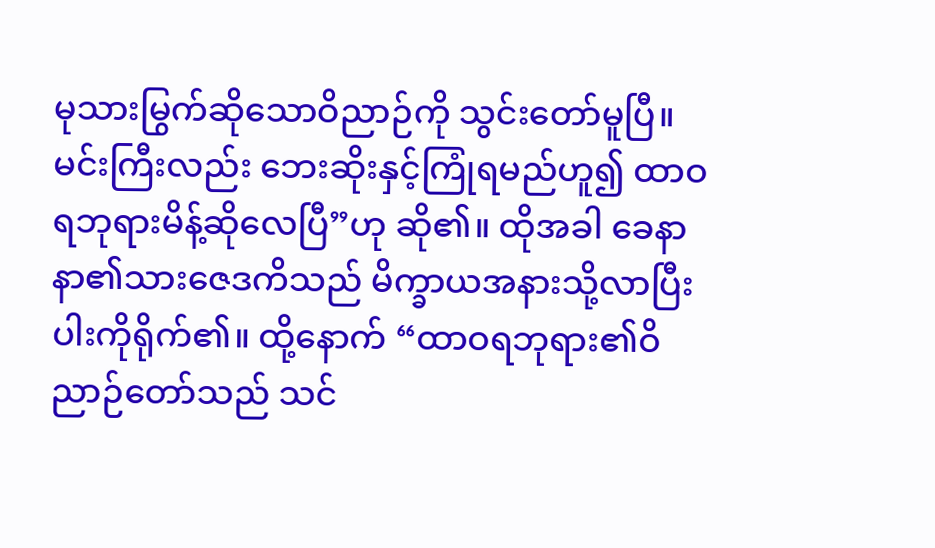မုသားမြွက်ဆိုသောဝိညာဉ်ကို သွင်းတော်မူပြီ။ မင်းကြီးလည်း ဘေးဆိုးနှင့်ကြုံရမည်ဟူ၍ ထာဝရဘုရားမိန့်ဆိုလေပြီ”ဟု ဆို၏။ ထိုအခါ ခေနာနာ၏သားဇေဒကိသည် မိက္ခာယအနားသို့လာပြီး ပါးကိုရိုက်၏။ ထို့နောက် “ထာဝရဘုရား၏ဝိညာဉ်တော်သည် သင်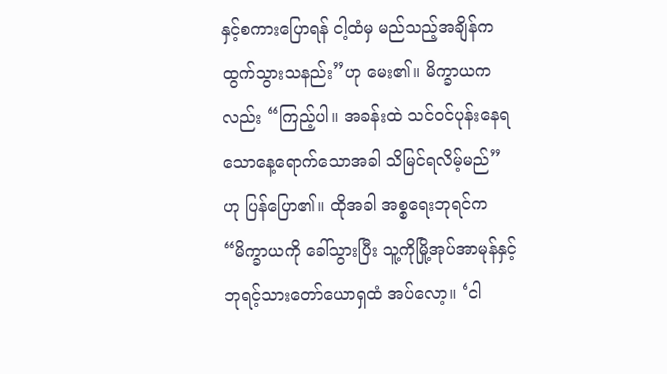နှင့်စကားပြောရန် ငါ့ထံမှ မည်သည့်အချိန်ကထွက်သွားသနည်း”ဟု မေး၏။ မိက္ခာယကလည်း “ကြည့်ပါ။ အခန်းထဲ သင်ဝင်ပုန်းနေရသောနေ့ရောက်သောအခါ သိမြင်ရလိမ့်မည်”ဟု ပြန်ပြော၏။ ထိုအခါ အစ္စရေးဘုရင်က “မိက္ခာယကို ခေါ်သွားပြီး သူ့ကိုမြို့အုပ်အာမုန်နှင့် ဘုရင့်သားတော်ယောရှထံ အပ်လော့။ ‘ငါ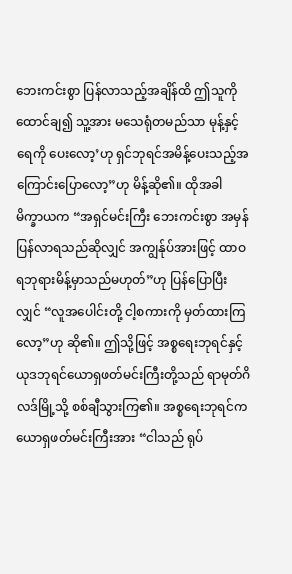ဘေးကင်းစွာ ပြန်လာသည့်အချိန်ထိ ဤသူကို ထောင်ချ၍ သူ့အား မသေရုံတမည်သာ မုန့်နှင့်ရေကို ပေးလော့’ဟု ရှင်ဘုရင်အမိန့်ပေးသည့်အကြောင်းပြောလော့”ဟု မိန့်ဆို၏။ ထိုအခါ မိက္ခာယက “အရှင်မင်းကြီး ဘေးကင်းစွာ အမှန်ပြန်လာရသည်ဆိုလျှင် အကျွန်ုပ်အားဖြင့် ထာဝရဘုရားမိန့်မှာသည်မဟုတ်”ဟု ပြန်ပြောပြီးလျှင် “လူအပေါင်းတို့ ငါ့စကားကို မှတ်ထားကြလော့”ဟု ဆို၏။ ဤသို့ဖြင့် အစ္စရေးဘုရင်နှင့် ယုဒဘုရင်ယောရှဖတ်မင်းကြီးတို့သည် ရာမုတ်ဂိလဒ်မြို့သို့ စစ်ချီသွားကြ၏။ အစ္စရေးဘုရင်က ယောရှဖတ်မင်းကြီးအား “ငါသည် ရုပ်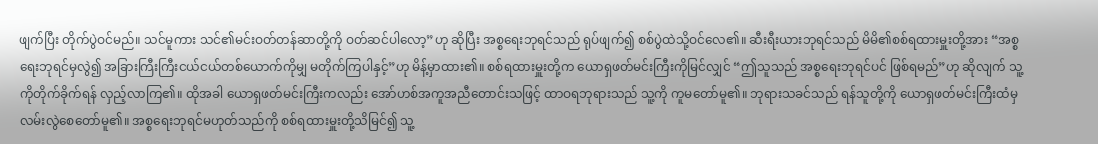ဖျက်ပြီး တိုက်ပွဲဝင်မည်။ သင်မူကား သင်၏မင်းဝတ်တန်ဆာတို့ကို ဝတ်ဆင်ပါလော့”ဟု ဆိုပြီး အစ္စရေးဘုရင်သည် ရုပ်ဖျက်၍ စစ်ပွဲထဲသို့ဝင်လေ၏။ ဆီးရီးယားဘုရင်သည် မိမိ၏စစ်ရထားမှူးတို့အား “အစ္စရေးဘုရင်မှလွဲ၍ အခြားကြီးကြီးငယ်ငယ်တစ်ယောက်ကိုမျှ မတိုက်ကြပါနှင့်”ဟု မိန့်မှာထား၏။ စစ်ရထားမှူးတို့က ယောရှဖတ်မင်းကြီးကိုမြင်လျှင် “ဤသူသည် အစ္စရေးဘုရင်ပင် ဖြစ်ရမည်”ဟု ဆိုလျက် သူ့ကိုတိုက်ခိုက်ရန် လှည့်လာကြ၏။ ထိုအခါ ယောရှဖတ်မင်းကြီးကလည်း အော်ဟစ်အကူအညီတောင်းသဖြင့် ထာဝရဘုရားသည် သူ့ကို ကူမတော်မူ၏။ ဘုရားသခင်သည် ရန်သူတို့ကို ယောရှဖတ်မင်းကြီးထံမှ လမ်းလွဲစေတော်မူ၏။ အစ္စရေးဘုရင်မဟုတ်သည်ကို စစ်ရထားမှူးတို့သိမြင်၍ သူ့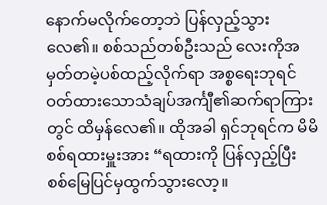နောက်မလိုက်တော့ဘဲ ပြန်လှည့်သွားလေ၏။ စစ်သည်တစ်ဦးသည် လေးကိုအမှတ်တမဲ့ပစ်ထည့်လိုက်ရာ အစ္စရေးဘုရင်ဝတ်ထားသောသံချပ်အင်္ကျီ၏ဆက်ရာကြားတွင် ထိမှန်လေ၏။ ထိုအခါ ရှင်ဘုရင်က မိမိစစ်ရထားမှူးအား “ရထားကို ပြန်လှည့်ပြီး စစ်မြေပြင်မှထွက်သွားလော့။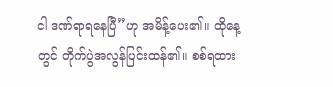ငါ ဒဏ်ရာရနေပြီ”ဟု အမိန့်ပေး၏။ ထိုနေ့တွင် တိုက်ပွဲအလွန်ပြင်းထန်၏။ စစ်ရထား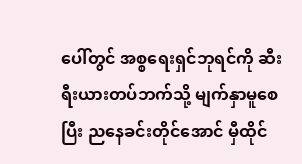ပေါ်တွင် အစ္စရေးရှင်ဘုရင်ကို ဆီးရီးယားတပ်ဘက်သို့ မျက်နှာမူစေပြီး ညနေခင်းတိုင်အောင် မှီထိုင်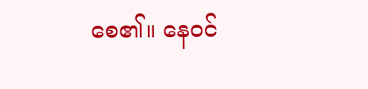စေ၏။ နေဝင်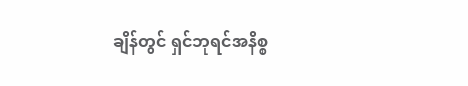ချိန်တွင် ရှင်ဘုရင်အနိစ္စ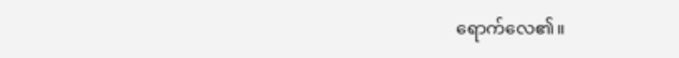ရောက်လေ၏။